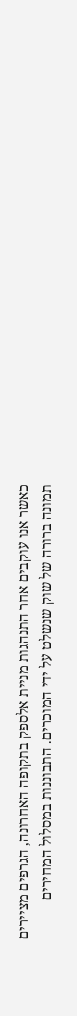כאשר אנו עוקבים אחר התנהגות מניית אלספק בתקופה האחרונה, הגרפים מציירים תמונה ברורה של שוק שנשלט על ידי המוכרים. התבוננות במסלול המחירים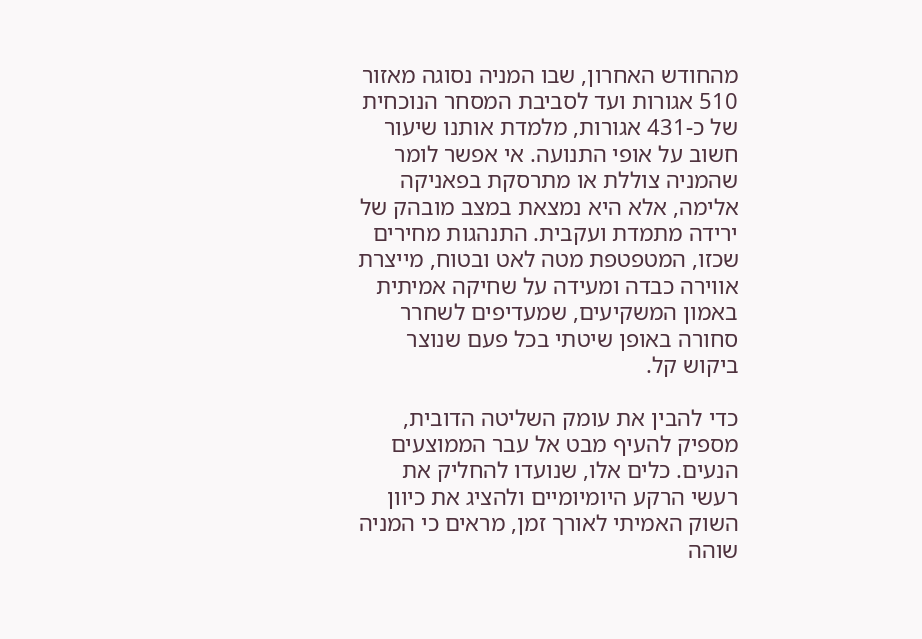מהחודש האחרון, שבו המניה נסוגה מאזור 510 אגורות ועד לסביבת המסחר הנוכחית של כ-431 אגורות, מלמדת אותנו שיעור חשוב על אופי התנועה. אי אפשר לומר שהמניה צוללת או מתרסקת בפאניקה אלימה, אלא היא נמצאת במצב מובהק של ירידה מתמדת ועקבית. התנהגות מחירים שכזו, המטפטפת מטה לאט ובטוח, מייצרת אווירה כבדה ומעידה על שחיקה אמיתית באמון המשקיעים, שמעדיפים לשחרר סחורה באופן שיטתי בכל פעם שנוצר ביקוש קל.

כדי להבין את עומק השליטה הדובית, מספיק להעיף מבט אל עבר הממוצעים הנעים. כלים אלו, שנועדו להחליק את רעשי הרקע היומיומיים ולהציג את כיוון השוק האמיתי לאורך זמן, מראים כי המניה שוהה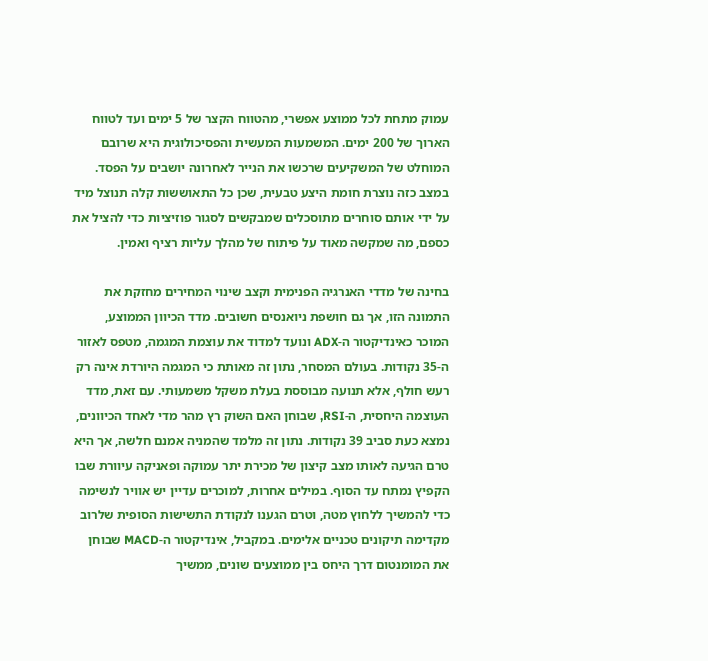עמוק מתחת לכל ממוצע אפשרי, מהטווח הקצר של 5 ימים ועד לטווח הארוך של 200 ימים. המשמעות המעשית והפסיכולוגית היא שרובם המוחלט של המשקיעים שרכשו את הנייר לאחרונה יושבים על הפסד. במצב כזה נוצרת חומת היצע טבעית, שכן כל התאוששות קלה תנוצל מיד על ידי אותם סוחרים מתוסכלים שמבקשים לסגור פוזיציות כדי להציל את כספם, מה שמקשה מאוד על פיתוח של מהלך עליות רציף ואמין.

בחינה של מדדי האנרגיה הפנימית וקצב שינוי המחירים מחזקת את התמונה הזו, אך גם חושפת ניואנסים חשובים. מדד הכיוון הממוצע, המוכר כאינדיקטור ה-ADX ונועד למדוד את עוצמת המגמה, מטפס לאזור ה-35 נקודות. בעולם המסחר, נתון זה מאותת כי המגמה היורדת אינה רק רעש חולף, אלא תנועה מבוססת בעלת משקל משמעותי. עם זאת, מדד העוצמה היחסית, ה-RSI, שבוחן האם השוק רץ מהר מדי לאחד הכיוונים, נמצא כעת סביב 39 נקודות. נתון זה מלמד שהמניה אמנם חלשה, אך היא טרם הגיעה לאותו מצב קיצון של מכירת יתר עמוקה ופאניקה עיוורת שבו הקפיץ נמתח עד הסוף. במילים אחרות, למוכרים עדיין יש אוויר לנשימה כדי להמשיך ללחוץ מטה, וטרם הגענו לנקודת התשישות הסופית שלרוב מקדימה תיקונים טכניים אלימים. במקביל, אינדיקטור ה-MACD שבוחן את המומנטום דרך היחס בין ממוצעים שונים, ממשיך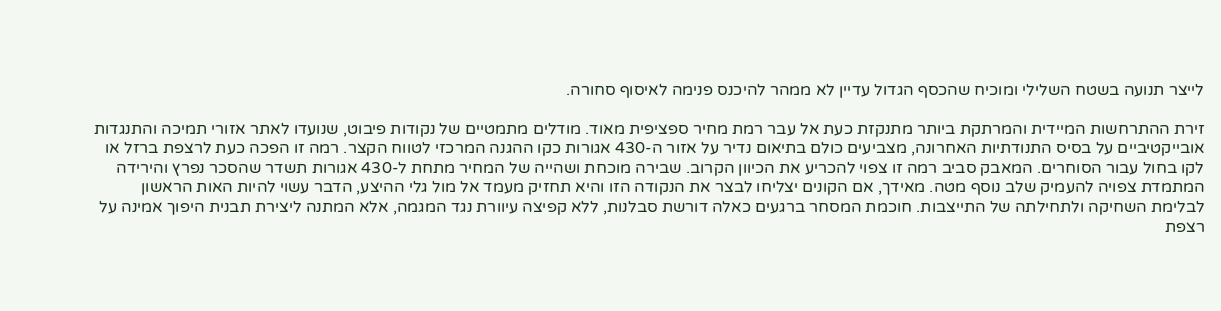לייצר תנועה בשטח השלילי ומוכיח שהכסף הגדול עדיין לא ממהר להיכנס פנימה לאיסוף סחורה.

זירת ההתרחשות המיידית והמרתקת ביותר מתנקזת כעת אל עבר רמת מחיר ספציפית מאוד. מודלים מתמטיים של נקודות פיבוט, שנועדו לאתר אזורי תמיכה והתנגדות אובייקטיביים על בסיס התנודתיות האחרונה, מצביעים כולם בתיאום נדיר על אזור ה-430 אגורות כקו ההגנה המרכזי לטווח הקצר. רמה זו הפכה כעת לרצפת ברזל או לקו בחול עבור הסוחרים. המאבק סביב רמה זו צפוי להכריע את הכיוון הקרוב. שבירה מוכחת ושהייה של המחיר מתחת ל-430 אגורות תשדר שהסכר נפרץ והירידה המתמדת צפויה להעמיק שלב נוסף מטה. מאידך, אם הקונים יצליחו לבצר את הנקודה הזו והיא תחזיק מעמד אל מול גלי ההיצע, הדבר עשוי להיות האות הראשון לבלימת השחיקה ולתחילתה של התייצבות. חוכמת המסחר ברגעים כאלה דורשת סבלנות, ללא קפיצה עיוורת נגד המגמה, אלא המתנה ליצירת תבנית היפוך אמינה על רצפת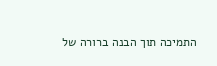התמיכה תוך הבנה ברורה של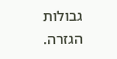גבולות הגזרה.